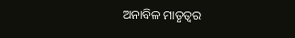ଅନାବିଳ ମାତୃତ୍ୱର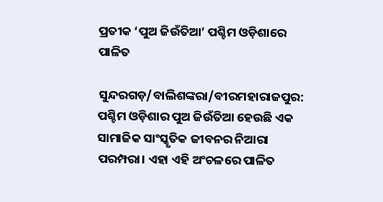ପ୍ରତୀକ ‘ପୁଅ ଜିଉଁତିଆ’ ପଶ୍ଚିମ ଓଡ଼ିଶାରେ ପାଳିତ

ସୁନ୍ଦରଗଡ଼/ବାଲିଶଙ୍କରା/ବୀରମହାରାଜପୁର: ପଶ୍ଚିମ ଓଡ଼ିଶାର ପୁଅ ଜିଉଁତିଆ ହେଉଛି ଏକ ସାମାଜିକ ସାଂସ୍କୃତିକ ଜୀବନର ନିଆରା ପରମ୍ପରା। ଏହା ଏହି ଅଂଚଳରେ ପାଳିତ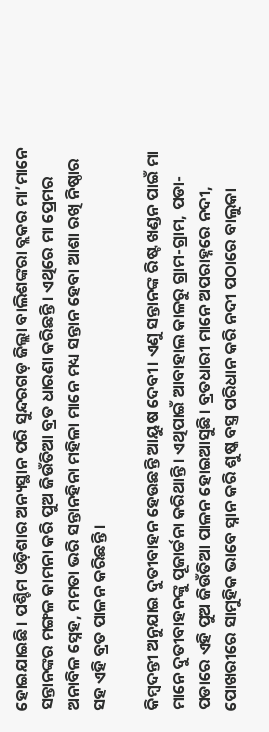ହୋଇଯାଇଛି। ପଶ୍ଚିମ ଓଡ଼ିଶାର ଅନ୍ୟସ୍ଥାନ ପରି ସୁନ୍ଦରଗଡ଼ ଜିଲ୍ଲା ବାଲିଶଙ୍କରା ବ୍ଲକର ମା’ମାନେ ସନ୍ତାନଙ୍କର ମଙ୍ଗଳ କାମନା କରି ପୁଅ ଜିଉଁତିଆ ବ୍ରତ ଧାରଣା କରିଛନ୍ତି। ଏଥିରେ ମା ପ୍ରେମର ଅନାବିଳ ସ୍ନେହ, ମମତା ଭରି ସନ୍ତାନହିନା ମହିଳା ମାନେ ମଧ୍ୟ ସନ୍ତାନ ହେବା ଆଶା ରଖି ନିଷ୍ଠାର ସହ ଏହି ବ୍ରତ ପାଳନ କରିଛନ୍ତି ।

କିମ୍ବଦନ୍ତୀ ଅନୁଯାଇ ଦୁତୀବାହନ ହେଉଛନ୍ତି ଆୟୁଷ ଦେବୀ। ଏଣୁ ସନ୍ତାନଙ୍କ ରିଷ୍ଟ ଖଣ୍ଡନ ପାଇଁ ମା ମାନେ ଦୁତୀବାହନଙ୍କୁ ପୂଜାର୍ଚ୍ଚନା କରିଥାନ୍ତି। ଏଥିପାଇଁ ଆବାହାଲ କାଳରୁ ଗ୍ରାମ-ଗ୍ରାମ, ପଡା-ପଡାରେ ଏହି ପୁଅ ଜିଉଁତିଆ ପାଳନ ହୋଇଆସୁଛି। ବ୍ରତଧାରୀ ମାନେ ଅପରାହ୍ନରେ ନଦୀ, ପୋଖରୀରେ ସାମୁହିକ ଭାବେ ସ୍ନାନ କରି ଶୁଷ୍କ ବସ୍ତ୍ର ପରିଧାନ କରି ନଦୀ ପଠାରେ ବାଲୁକା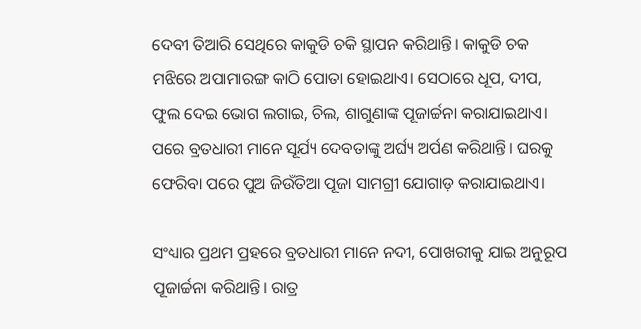ଦେବୀ ତିଆରି ସେଥିରେ କାକୁଡି ଚକି ସ୍ଥାପନ କରିଥାନ୍ତି। କାକୁଡି ଚକ ମଝିରେ ଅପାମାରଙ୍ଗ କାଠି ପୋତା ହୋଇଥାଏ। ସେଠାରେ ଧୂପ, ଦୀପ, ଫୁଲ ଦେଇ ଭୋଗ ଲଗାଇ, ଚିଲ, ଶାଗୁଣାଙ୍କ ପୂଜାର୍ଚ୍ଚନା କରାଯାଇଥାଏ। ପରେ ବ୍ରତଧାରୀ ମାନେ ସୂର୍ଯ୍ୟ ଦେବତାଙ୍କୁ ଅର୍ଘ୍ୟ ଅର୍ପଣ କରିଥାନ୍ତି। ଘରକୁ ଫେରିବା ପରେ ପୁଅ ଜିଉଁତିଆ ପୂଜା ସାମଗ୍ରୀ ଯୋଗାଡ଼ କରାଯାଇଥାଏ।

ସଂଧ୍ୟାର ପ୍ରଥମ ପ୍ରହରେ ବ୍ରତଧାରୀ ମାନେ ନଦୀ, ପୋଖରୀକୁ ଯାଇ ଅନୁରୂପ ପୂଜାର୍ଚ୍ଚନା କରିଥାନ୍ତି। ରାତ୍ର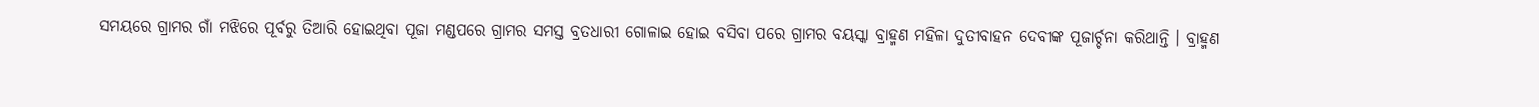ସମୟରେ ଗ୍ରାମର ଗାଁ ମଝିରେ ପୂର୍ବରୁ ତିଆରି ହୋଇଥିବା ପୂଜା ମଣ୍ଡପରେ ଗ୍ରାମର ସମସ୍ତ ବ୍ରତଧାରୀ ଗୋଳାଇ ହୋଇ ବସିବା ପରେ ଗ୍ରାମର ବୟସ୍କା ବ୍ରାହ୍ମଣ ମହିଳା ଦୁତୀବାହନ ଦେବୀଙ୍କ ପୂଜାର୍ଚ୍ଚନା କରିଥାନ୍ତି । ବ୍ରାହ୍ମଣ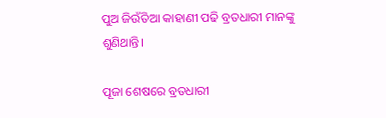ପୁଅ ଜିଉଁତିଆ କାହାଣୀ ପଢି ବ୍ରତଧାରୀ ମାନଙ୍କୁ ଶୁଣିଥାନ୍ତି।

ପୂଜା ଶେଷରେ ବ୍ରତଧାରୀ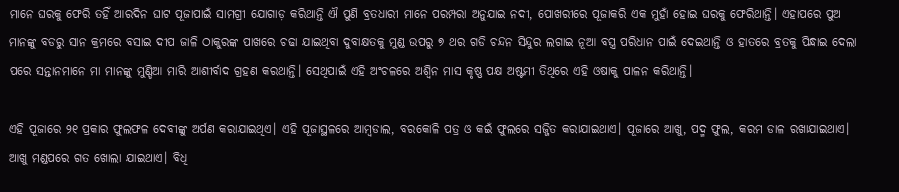ମାନେ ଘରକୁ ଫେରି ତହିଁ ଆରଦିନ ଘାଟ ପୂଜାପାଇଁ ସାମଗ୍ରୀ ଯୋଗାଡ଼ କରିଥାନ୍ତି ଐ ପୁଣି ବ୍ରତଧାରୀ ମାନେ ପରମ୍ପରା ଅନୁଯାଇ ନଦୀ, ପୋଖରୀରେ ପୂଜାକରି ଏକ ମୁହାଁ ହୋଇ ଘରକୁ ଫେରିଥାନ୍ତି। ଏହାପରେ ପୁଅ ମାନଙ୍କୁ ବଡରୁ ସାନ କ୍ରମରେ ବସାଇ ଦୀପ ଜାଳି ଠାକୁରଙ୍କ ପାଖରେ ଚଢା ଯାଇଥିବା ଦୁବାକ୍ଷତକୁ ମୁଣ୍ଡ ଉପରୁ ୭ ଥର ଗଡି ଚନ୍ଦନ ସିନ୍ଦୁର ଲଗାଇ ନୂଆ ବସ୍ତ୍ର ପରିଧାନ ପାଇଁ ଦେଇଥାନ୍ତି ଓ ହାତରେ ବ୍ରତକୁ ପିନ୍ଧାଇ ଦେଲା ପରେ ସନ୍ତାନମାନେ ମା ମାନଙ୍କୁ ମୁଣ୍ଡିଆ ମାରି ଆଶୀର୍ବାଦ ଗ୍ରହଣ କରଥାନ୍ତି। ସେଥିପାଇଁ ଏହି ଅଂଚଳରେ ଅଶ୍ୱିନ ମାସ କୃଷ୍ଣ ପକ୍ଷ ଅଷ୍ଟମୀ ତିଥିରେ ଏହି ଓଷାକୁ ପାଳନ କରିଥାନ୍ତି।

ଏହି ପୂଜାରେ ୨୧ ପ୍ରକାର ଫୁଲଫଳ ଦେବୀଙ୍କୁ ଅର୍ପଣ କରାଯାଇଥିଏ। ଏହି ପୂଜାସ୍ଥଳରେ ଆମ୍ବଡାଲ, ବରକୋଳି ପତ୍ର ଓ କଇଁ ଫୁଲରେ ସଜ୍ଜିତ କରାଯାଇଥାଏ। ପୂଜାରେ ଆଖୁ, ପଦ୍ମ ଫୁଲ, କରମ ଡାଳ ରଖାଯାଇଥାଏ। ଆଖୁ ମଣ୍ଡପରେ ଗତ ଖୋଲା ଯାଇଥାଏ। ବିଧି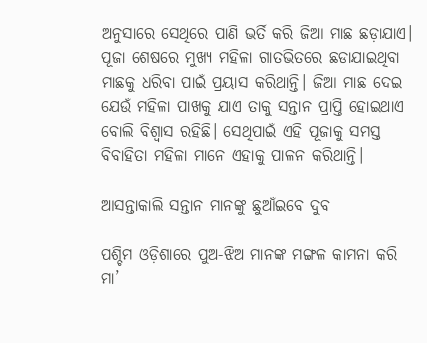ଅନୁସାରେ ସେଥିରେ ପାଣି ଭର୍ତି କରି ଜିଆ ମାଛ ଛଡ଼ାଯାଏ। ପୂଜା ଶେଷରେ ମୁଖ୍ୟ ମହିଳା ଗାତଭିତରେ ଛଡାଯାଇଥିବା ମାଛକୁ ଧରିବା ପାଇଁ ପ୍ରୟାସ କରିଥାନ୍ତି। ଜିଆ ମାଛ ଦେଇ ଯେଉଁ ମହିଳା ପାଖକୁ ଯାଏ ତାକୁ ସନ୍ତାନ ପ୍ରାପ୍ତି ହୋଇଥାଏ ବୋଲି ବିଶ୍ୱାସ ରହିଛି। ସେଥିପାଇଁ ଏହି ପୂଜାକୁ ସମସ୍ତ ବିବାହିତା ମହିଳା ମାନେ ଏହାକୁ ପାଳନ କରିଥାନ୍ତି।

ଆସନ୍ତାକାଲି ସନ୍ତାନ ମାନଙ୍କୁ ଛୁଆଁଇବେ ଦୁବ

ପଶ୍ଚିମ ଓଡ଼ିଶାରେ ପୁଅ-ଝିଅ ମାନଙ୍କ ମଙ୍ଗଳ କାମନା କରି ମା’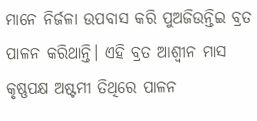ମାନେ ନିର୍ଜଳା ଉପବାସ କରି ପୁଅଜିଉନ୍ତିଇ ବ୍ରତ ପାଳନ କରିଥାନ୍ତି। ଏହି ବ୍ରତ ଆଶ୍ୱୀନ ମାସ କୃଷ୍ଣପକ୍ଷ ଅଷ୍ଟମୀ ତିଥିରେ ପାଳନ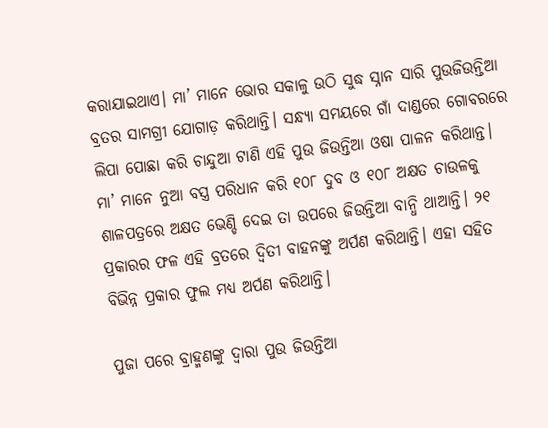କରାଯାଇଥାଏ। ମା’ ମାନେ ଭୋର ସକାଳୁ ଉଠି ସୁଦ୍ଧ ସ୍ନାନ ସାରି ପୁଉଜିଉନ୍ତିଆ ବ୍ରତର ସାମଗ୍ରୀ ଯୋଗାଡ଼ କରିଥାନ୍ତି। ସନ୍ଧ୍ୟା ସମୟରେ ଗାଁ ଦାଣ୍ଡରେ ଗୋବରରେ ଲିପା ପୋଛା କରି ଚାନ୍ଦୁଆ ଟାଣି ଏହି ପୁଉ ଜିଉନ୍ତିଆ ଓଷା ପାଳନ କରିଥାନ୍ତ। ମା’ ମାନେ ନୁଆ ବସ୍ତ୍ର ପରିଧାନ କରି ୧୦୮ ଦୁବ ଓ ୧୦୮ ଅକ୍ଷତ ଚାଉଳକୁ ଶାଳପତ୍ରରେ ଅକ୍ଷତ ଭେଣ୍ଡି ଦେଇ ତା ଉପରେ ଜିଉନ୍ତିଆ ବାନ୍ଧି ଥାଆନ୍ତି। ୨୧ ପ୍ରକାରର ଫଳ ଏହି ବ୍ରତରେ ଦ୍ଵିତୀ ବାହନଙ୍କୁ ଅର୍ପଣ କରିଥାନ୍ତି। ଏହା ସହିତ ବିଭିନ୍ନ ପ୍ରକାର ଫୁଲ ମଧ୍ୟ ଅର୍ପଣ କରିଥାନ୍ତି।

ପୁଜା ପରେ ବ୍ରାହ୍ମଣଙ୍କୁ ଦ୍ୱାରା ପୁଉ ଜିଉନ୍ତିଆ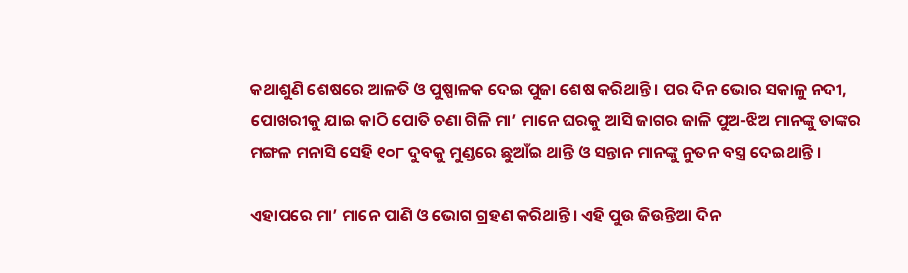କଥାଶୁଣି ଶେଷରେ ଆଳତି ଓ ପୁଷ୍ପାଳକ ଦେଇ ପୁଜା ଶେଷ କରିଥାନ୍ତି। ପର ଦିନ ଭୋର ସକାଳୁ ନଦୀ, ପୋଖରୀକୁ ଯାଇ କାଠି ପୋତି ଚଣା ଗିଳି ମା’ ମାନେ ଘରକୁ ଆସି ଜାଗର ଜାଳି ପୁଅ-ଝିଅ ମାନଙ୍କୁ ତାଙ୍କର ମଙ୍ଗଳ ମନାସି ସେହି ୧୦୮ ଦୁବକୁ ମୁଣ୍ଡରେ ଛୁଆଁଇ ଥାନ୍ତି ଓ ସନ୍ତାନ ମାନଙ୍କୁ ନୁତନ ବସ୍ତ୍ର ଦେଇଥାନ୍ତି ।

ଏହାପରେ ମା’ ମାନେ ପାଣି ଓ ଭୋଗ ଗ୍ରହଣ କରିଥାନ୍ତି। ଏହି ପୁଉ ଜିଉନ୍ତିଆ ଦିନ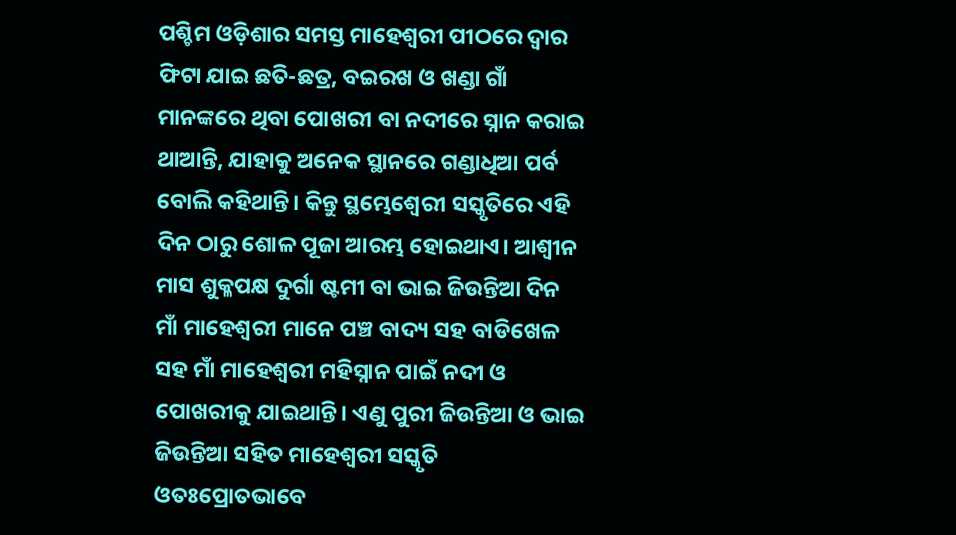ପଶ୍ଚିମ ଓଡ଼ିଶାର ସମସ୍ତ ମାହେଶ୍ୱରୀ ପୀଠରେ ଦ୍ଵାର ଫିଟା ଯାଇ ଛତି-ଛତ୍ର, ବଇରଖ ଓ ଖଣ୍ଡା ଗାଁ ମାନଙ୍କରେ ଥିବା ପୋଖରୀ ବା ନଦୀରେ ସ୍ନାନ କରାଇ ଥାଆନ୍ତି, ଯାହାକୁ ଅନେକ ସ୍ଥାନରେ ଗଣ୍ଡାଧିଆ ପର୍ବ ବୋଲି କହିଥାନ୍ତି। କିନ୍ତୁ ସ୍ଥମ୍ଭେଶ୍ୱେରୀ ସସ୍କୃତିରେ ଏହି ଦିନ ଠାରୁ ଶୋଳ ପୂଜା ଆରମ୍ଭ ହୋଇଥାଏ। ଆଶ୍ୱୀନ ମାସ ଶୁକ୍ଳପକ୍ଷ ଦୁର୍ଗା ଷ୍ଟମୀ ବା ଭାଇ ଜିଉନ୍ତିଆ ଦିନ ମାଁ ମାହେଶ୍ୱରୀ ମାନେ ପଞ୍ଚ ବାଦ୍ୟ ସହ ବାଡିଖେଳ ସହ ମାଁ ମାହେଶ୍ୱରୀ ମହିସ୍ନାନ ପାଇଁ ନଦୀ ଓ ପୋଖରୀକୁ ଯାଇଥାନ୍ତି। ଏଣୁ ପୁରୀ ଜିଉନ୍ତିଆ ଓ ଭାଇ ଜିଉନ୍ତିଆ ସହିତ ମାହେଶ୍ୱରୀ ସସ୍କୃତି ଓତଃପ୍ରୋତଭାବେ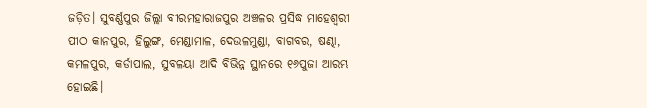ଜଡ଼ିତ। ସୁବର୍ଣ୍ଣପୁର ଜିଲ୍ଲା ବୀରମହାରାଜପୁର ଅଞ୍ଚଳର ପ୍ରସିଦ୍ଧ ମାହେଶ୍ୱରୀ ପୀଠ କାନପୁର, ହିଲୁଙ୍ଗ, ମେଣ୍ଡାମାଳ, ଦେଉଳମୁଣ୍ଡା, ବାଗବର, ଷଣ୍ଢା, କମଳପୁର, କର୍ଡାପାଲ, ସୁବଳୟା ଆଦି ବିଭିନ୍ନ ସ୍ଥାନରେ ୧୬ପୁଜା ଆରମ୍ଭ ହୋଇଛି।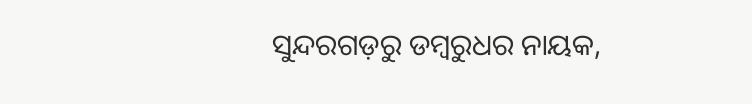ସୁନ୍ଦରଗଡ଼ରୁ ଡମ୍ବରୁଧର ନାୟକ,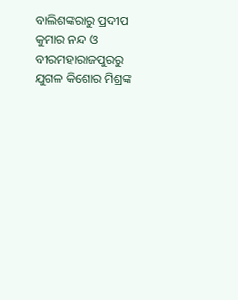ବାଲିଶଙ୍କରାରୁ ପ୍ରଦୀପ କୁମାର ନନ୍ଦ ଓ ବୀରମହାରାଜପୁରରୁ ଯୁଗଳ କିଶୋର ମିଶ୍ରଙ୍କ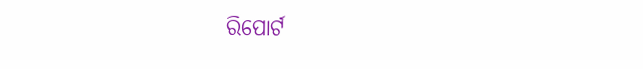ରିପୋର୍ଟ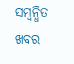ସମ୍ବନ୍ଧିତ ଖବର